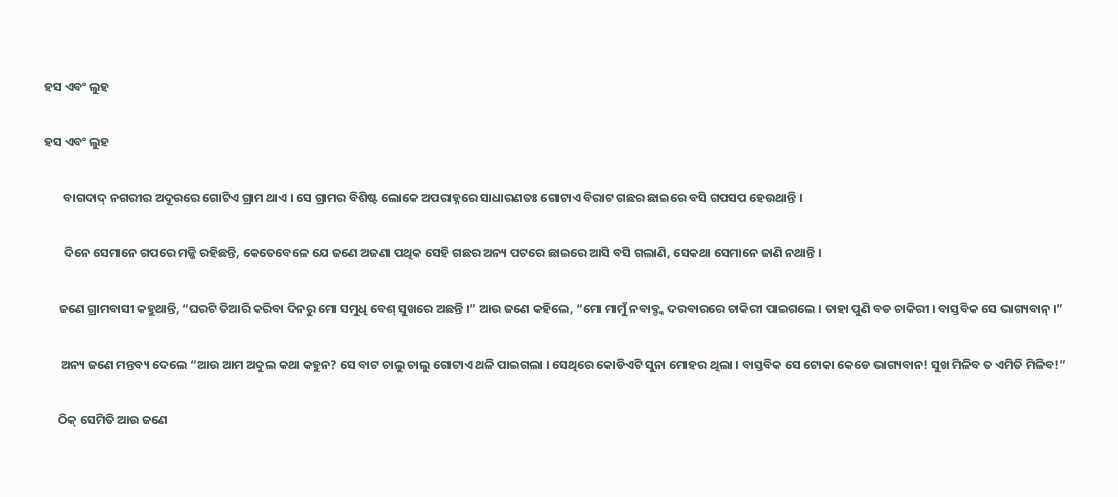ହସ ଏବଂ ଲୁହ

ହସ ଏବଂ ଲୁହ

       ବାଗଦାଦ୍ ନଗରୀର ଅଦୂରରେ ଗୋଟିଏ ଗ୍ରାମ ଥାଏ । ସେ ଗ୍ରାମର ବିଶିଷ୍ଟ ଲୋକେ ଅପରାହ୍ନରେ ସାଧାରଣତଃ ଗୋଟାଏ ବିରାଟ ଗଛର ଛାଇରେ ବସି ଗପସପ ହେଉଥାନ୍ତି ।

       ଦିନେ ସେମାନେ ଗପରେ ମଜ୍ଜି ରହିଛନ୍ତି, କେତେବେଳେ ଯେ ଜଣେ ଅଜଣା ପଥିକ ସେହି ଗଛର ଅନ୍ୟ ପଟରେ ଛାଇରେ ଆସି ବସି ଗଲାଣି, ସେକଥା ସେମାନେ ଜାଣି ନଥାନ୍ତି ।

     ଜଣେ ଗ୍ରାମବାସୀ କହୁଥାନ୍ତି, “ଘରଟି ତିଆରି କରିବା ଦିନରୁ ମୋ ସମୁଧି ବେଶ୍ ସୁଖରେ ଅଛନ୍ତି ।” ଆଉ ଜଣେ କହିଲେ, “ମୋ ମାମୁଁ ନବାବ୍ଙ୍କ ଦରବାରରେ ଚାକିରୀ ପାଇଗଲେ । ତାହା ପୁଣି ବଡ ଚାକିରୀ । ବାସ୍ତବିକ ସେ ଭାଗ୍ୟବାନ୍ ।”

      ଅନ୍ୟ ଜଣେ ମନ୍ତବ୍ୟ ଦେଲେ “ଆଉ ଆମ ଅବ୍ଦୁଲ କଥା କହୁନ? ସେ ବାଟ ଚାଲୁ ଚାଲୁ ଗୋଟାଏ ଥଳି ପାଇଗଲା । ସେଥିରେ କୋଡିଏଟି ସୁନା ମୋହର ଥିଲା । ବାସ୍ତବିକ ସେ ଟୋକା କେଡେ ଭାଗ୍ୟବାନ! ସୁଖ ମିଳିବ ତ ଏମିତି ମିଳିବ!”

     ଠିକ୍ ସେମିତି ଆଉ ଜଣେ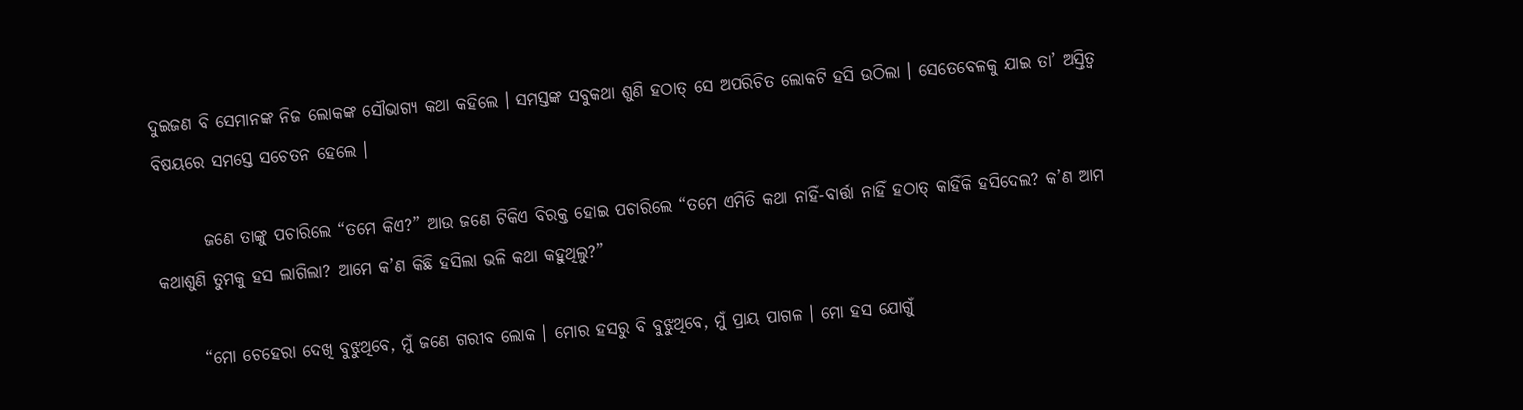ଦୁଇଜଣ ବି ସେମାନଙ୍କ ନିଜ ଲୋକଙ୍କ ସୌଭାଗ୍ୟ କଥା କହିଲେ । ସମସ୍ତଙ୍କ ସବୁକଥା ଶୁଣି ହଠାତ୍ ସେ ଅପରିଚିତ ଲୋକଟି ହସି ଉଠିଲା । ସେତେବେଳକୁ ଯାଇ ତା’ ଅସ୍ତିତ୍ୱ ବିଷୟରେ ସମସ୍ତେ ସଚେତନ ହେଲେ ।

       ଜଣେ ତାଙ୍କୁ ପଚାରିଲେ “ତମେ କିଏ?” ଆଉ ଜଣେ ଟିକିଏ ବିରକ୍ତ ହୋଇ ପଚାରିଲେ “ତମେ ଏମିତି କଥା ନାହିଁ-ବାର୍ତ୍ତା ନାହିଁ ହଠାତ୍ କାହିଁକି ହସିଦେଲ? କ’ଣ ଆମ କଥାଶୁଣି ତୁମକୁ ହସ ଲାଗିଲା? ଆମେ କ’ଣ କିଛି ହସିଲା ଭଳି କଥା କହୁଥିଲୁ?”

      “ମୋ ଚେହେରା ଦେଖି ବୁଝୁଥିବେ, ମୁଁ ଜଣେ ଗରୀବ ଲୋକ । ମୋର ହସରୁ ବି ବୁଝୁଥିବେ, ମୁଁ ପ୍ରାୟ ପାଗଳ । ମୋ ହସ ଯୋଗୁଁ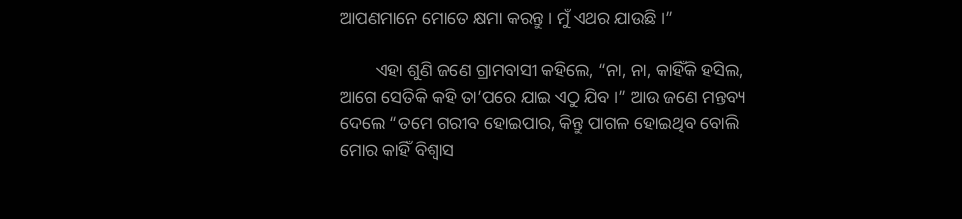ଆପଣମାନେ ମୋତେ କ୍ଷମା କରନ୍ତୁ । ମୁଁ ଏଥର ଯାଉଛି ।”

        ଏହା ଶୁଣି ଜଣେ ଗ୍ରାମବାସୀ କହିଲେ, “ନା, ନା, କାହିଁକି ହସିଲ, ଆଗେ ସେତିକି କହି ତା’ପରେ ଯାଇ ଏଠୁ ଯିବ ।” ଆଉ ଜଣେ ମନ୍ତବ୍ୟ ଦେଲେ “ତମେ ଗରୀବ ହୋଇପାର, କିନ୍ତୁ ପାଗଳ ହୋଇଥିବ ବୋଲି ମୋର କାହିଁ ବିଶ୍ୱାସ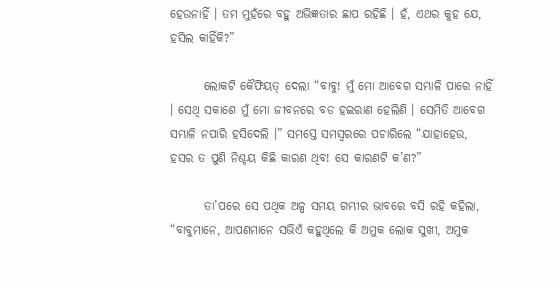ହେଉନାହିଁ । ତମ ମୁହଁରେ ବହୁ ଅଭିଜ୍ଞତାର ଛାପ ରହିଛି । ହଁ, ଏଥର କୁହ ଯେ, ହସିଲ କାହିଁକି?”

       ଲୋକଟି କୈଫିୟତ୍ ଦେଲା “ବାବୁ! ମୁଁ ମୋ ଆବେଗ ସମ୍ଭାଳି ପାରେ ନାହିଁ । ସେଥି ସକାଶେ ମୁଁ ମୋ ଜୀବନରେ ବଡ ହଇରାଣ ହେଲିଣି । ସେମିତି ଆବେଗ ସମ୍ଭାଳି ନପାରି ହସିଦେଲି ।” ସମସ୍ତେ ସମସ୍ୱରରେ ପଚାରିଲେ “ଯାହାହେଉ, ହସର ତ ପୁଣି ନିଶ୍ଚୟ କିଛି କାରଣ ଥିବ! ସେ କାରଣଟି କ’ଣ?”

       ତା’ପରେ ସେ ପଥିକ ଅଳ୍ପ ସମୟ ଗମ୍ଭୀର ଭାବରେ ବସି ରହି କହିଲା, “ବାବୁମାନେ, ଆପଣମାନେ ସଭିଏଁ କହୁଥିଲେ କି ଅମୁକ ଲୋକ ସୁଖୀ, ଅମୁକ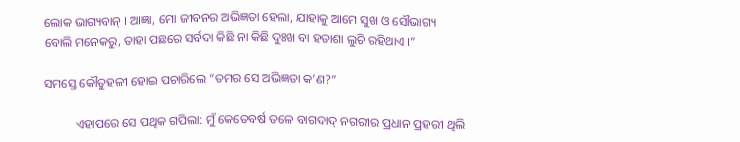ଲୋକ ଭାଗ୍ୟବାନ୍ । ଆଜ୍ଞା, ମୋ ଜୀବନର ଅଭିଜ୍ଞତା ହେଲା, ଯାହାକୁ ଆମେ ସୁଖ ଓ ସୌଭାଗ୍ୟ ବୋଲି ମନେକରୁ, ତାହା ପଛରେ ସର୍ବଦା କିଛି ନା କିଛି ଦୁଃଖ ବା ହତାଶା ଲୁଚି ରହିଥାଏ ।”

ସମସ୍ତେ କୌତୁହଳୀ ହୋଇ ପଚାରିଲେ “ତମର ସେ ଅଭିଜ୍ଞତା କ’ଣ?”

          ଏହାପରେ ସେ ପଥିକ ଗପିଲା: ମୁଁ କେତେବର୍ଷ ତଳେ ବାଗଦାଦ୍ ନଗରୀର ପ୍ରଧାନ ପ୍ରହରୀ ଥିଲି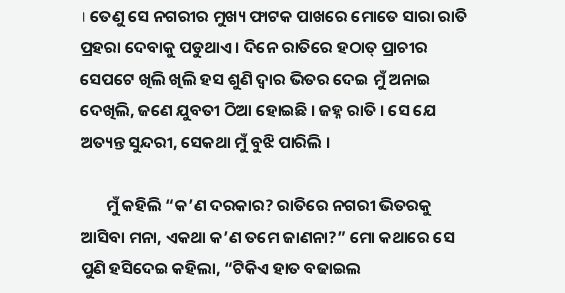। ତେଣୁ ସେ ନଗରୀର ମୁଖ୍ୟ ଫାଟକ ପାଖରେ ମୋତେ ସାରା ରାତି ପ୍ରହରା ଦେବାକୁ ପଡୁଥାଏ । ଦିନେ ରାତିରେ ହଠାତ୍ ପ୍ରାଚୀର ସେପଟେ ଖିଲି ଖିଲି ହସ ଶୁଣି ଦ୍ୱାର ଭିତର ଦେଇ ମୁଁ ଅନାଇ ଦେଖିଲି, ଜଣେ ଯୁବତୀ ଠିଆ ହୋଇଛି । ଜହ୍ନ ରାତି । ସେ ଯେ ଅତ୍ୟନ୍ତ ସୁନ୍ଦରୀ, ସେକଥା ମୁଁ ବୁଝି ପାରିଲି ।

       ମୁଁ କହିଲି “କ’ଣ ଦରକାର? ରାତିରେ ନଗରୀ ଭିତରକୁ ଆସିବା ମନା, ଏକଥା କ’ଣ ତମେ ଜାଣନା?” ମୋ କଥାରେ ସେ ପୁଣି ହସିଦେଇ କହିଲା, “ଟିକିଏ ହାତ ବଢାଇଲ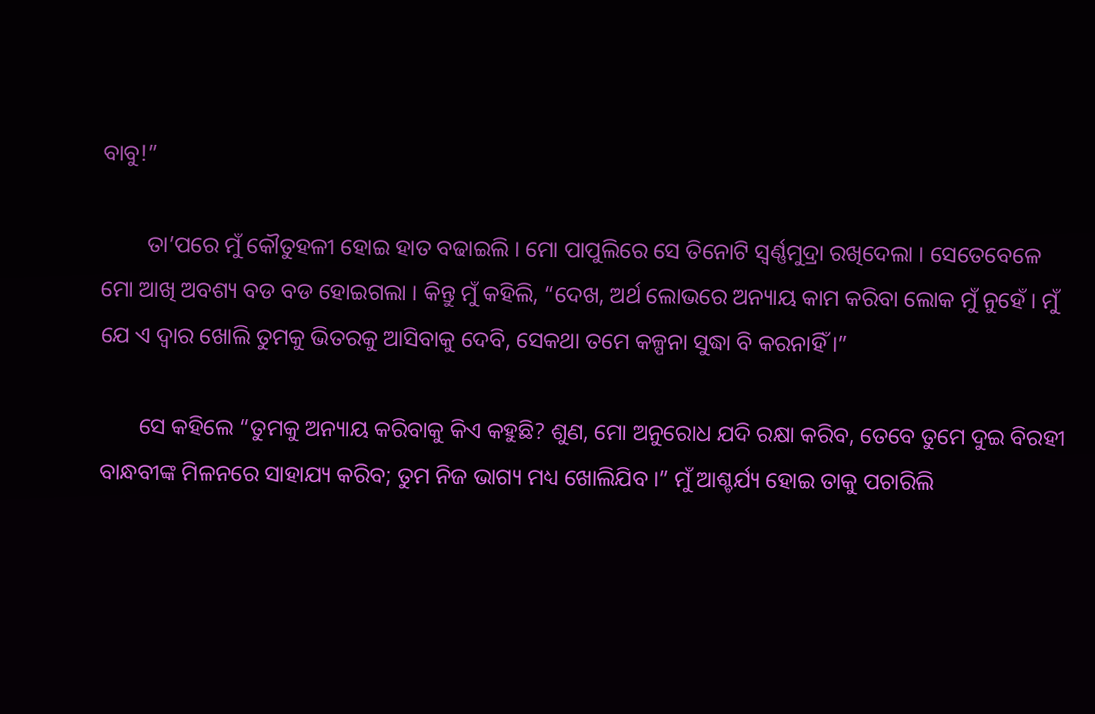ବାବୁ!”

        ତା’ପରେ ମୁଁ କୌତୁହଳୀ ହୋଇ ହାତ ବଢାଇଲି । ମୋ ପାପୁଲିରେ ସେ ତିନୋଟି ସ୍ୱର୍ଣ୍ଣମୁଦ୍ରା ରଖିଦେଲା । ସେତେବେଳେ ମୋ ଆଖି ଅବଶ୍ୟ ବଡ ବଡ ହୋଇଗଲା । କିନ୍ତୁ ମୁଁ କହିଲି, “ଦେଖ, ଅର୍ଥ ଲୋଭରେ ଅନ୍ୟାୟ କାମ କରିବା ଲୋକ ମୁଁ ନୁହେଁ । ମୁଁ ଯେ ଏ ଦ୍ୱାର ଖୋଲି ତୁମକୁ ଭିତରକୁ ଆସିବାକୁ ଦେବି, ସେକଥା ତମେ କଳ୍ପନା ସୁଦ୍ଧା ବି କରନାହିଁ ।”

       ସେ କହିଲେ “ତୁମକୁ ଅନ୍ୟାୟ କରିବାକୁ କିଏ କହୁଛି? ଶୁଣ, ମୋ ଅନୁରୋଧ ଯଦି ରକ୍ଷା କରିବ, ତେବେ ତୁମେ ଦୁଇ ବିରହୀ ବାନ୍ଧବୀଙ୍କ ମିଳନରେ ସାହାଯ୍ୟ କରିବ; ତୁମ ନିଜ ଭାଗ୍ୟ ମଧ୍ୟ ଖୋଲିଯିବ ।” ମୁଁ ଆଶ୍ଚର୍ଯ୍ୟ ହୋଇ ତାକୁ ପଚାରିଲି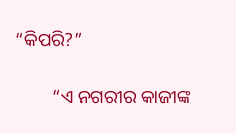“କିପରି?”

        “ଏ ନଗରୀର କାଜୀଙ୍କ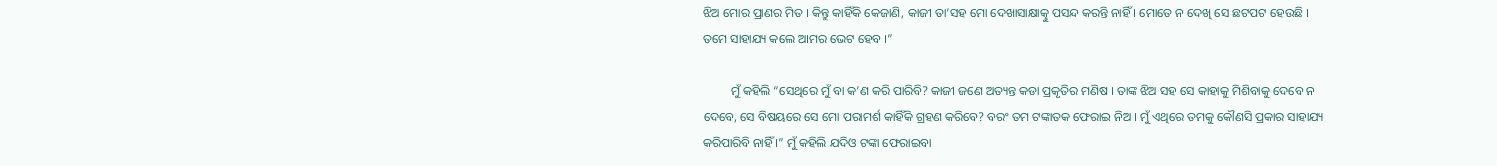ଝିଅ ମୋର ପ୍ରାଣର ମିତ । କିନ୍ତୁ କାହିଁକି କେଜାଣି, କାଜୀ ତା’ସହ ମୋ ଦେଖାସାକ୍ଷାତ୍କୁ ପସନ୍ଦ କରନ୍ତି ନାହିଁ । ମୋତେ ନ ଦେଖି ସେ ଛଟପଟ ହେଉଛି । ତମେ ସାହାଯ୍ୟ କଲେ ଆମର ଭେଟ ହେବ ।”

         ମୁଁ କହିଲି “ସେଥିରେ ମୁଁ ବା କ’ଣ କରି ପାରିବି? କାଜୀ ଜଣେ ଅତ୍ୟନ୍ତ କଡା ପ୍ରକୃତିର ମଣିଷ । ତାଙ୍କ ଝିଅ ସହ ସେ କାହାକୁ ମିଶିବାକୁ ଦେବେ ନ ଦେବେ, ସେ ବିଷୟରେ ସେ ମୋ ପରାମର୍ଶ କାହିଁକି ଗ୍ରହଣ କରିବେ? ବରଂ ତମ ଟଙ୍କାତକ ଫେରାଇ ନିଅ । ମୁଁ ଏଥିରେ ତମକୁ କୌଣସି ପ୍ରକାର ସାହାଯ୍ୟ କରିପାରିବି ନାହିଁ ।” ମୁଁ କହିଲି ଯଦିଓ ଟଙ୍କା ଫେରାଇବା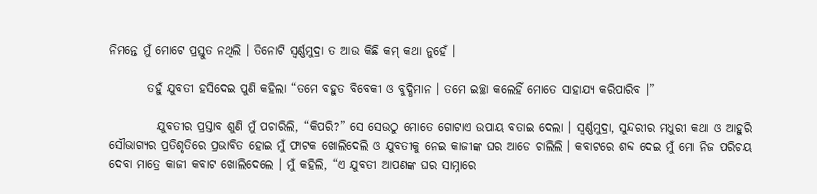ନିମନ୍ତେ ମୁଁ ମୋଟେ ପ୍ରସ୍ତୁତ ନଥିଲି । ତିନୋଟି ସ୍ୱର୍ଣ୍ଣମୁଦ୍ରା ତ ଆଉ କିଛି କମ୍ କଥା ନୁହେଁ ।

        ତହୁଁ ଯୁବତୀ ହସିଦେଇ ପୁଣି କହିଲା “ତମେ ବହୁତ ବିବେକୀ ଓ ବୁଦ୍ଧିମାନ । ତମେ ଇଚ୍ଛା କଲେହିଁ ମୋତେ ସାହାଯ୍ୟ କରିପାରିବ ।”

          ଯୁବତୀର ପ୍ରସ୍ତାବ ଶୁଣି ମୁଁ ପଚାରିଲି, “କିପରି?” ସେ ସେଉଠୁ ମୋତେ ଗୋଟାଏ ଉପାୟ ବତାଇ ଦେଲା । ସ୍ୱର୍ଣ୍ଣମୁଦ୍ରା, ସୁନ୍ଦରୀର ମଧୁରୀ କଥା ଓ ଆହୁରି ସୌଭାଗ୍ୟର ପ୍ରତିଶୃତିରେ ପ୍ରଭାବିତ ହୋଇ ମୁଁ ଫାଟକ ଖୋଲିଦେଲି ଓ ଯୁବତୀକୁ ନେଇ କାଜୀଙ୍କ ଘର ଆଡେ ଚାଲିଲି । କବାଟରେ ଶବ୍ଦ ଦେଇ ମୁଁ ମୋ ନିଜ ପରିଚୟ ଦେବା ମାତ୍ରେ କାଜୀ କବାଟ ଖୋଲିଦେଲେ । ମୁଁ କହିଲି, “ଏ ଯୁବତୀ ଆପଣଙ୍କ ଘର ସାମ୍ନାରେ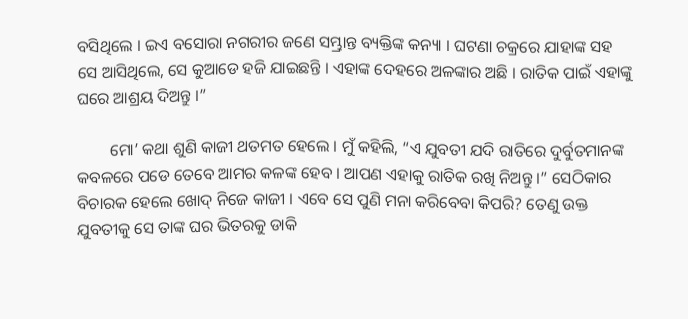ବସିଥିଲେ । ଇଏ ବସୋରା ନଗରୀର ଜଣେ ସମ୍ଭ୍ରାନ୍ତ ବ୍ୟକ୍ତିଙ୍କ କନ୍ୟା । ଘଟଣା ଚକ୍ରରେ ଯାହାଙ୍କ ସହ ସେ ଆସିଥିଲେ, ସେ କୁଆଡେ ହଜି ଯାଇଛନ୍ତି । ଏହାଙ୍କ ଦେହରେ ଅଳଙ୍କାର ଅଛି । ରାତିକ ପାଇଁ ଏହାଙ୍କୁ ଘରେ ଆଶ୍ରୟ ଦିଅନ୍ତୁ ।”

        ମୋ’ କଥା ଶୁଣି କାଜୀ ଥତମତ ହେଲେ । ମୁଁ କହିଲି, “ଏ ଯୁବତୀ ଯଦି ରାତିରେ ଦୁର୍ବୁତମାନଙ୍କ କବଳରେ ପଡେ ତେବେ ଆମର କଳଙ୍କ ହେବ । ଆପଣ ଏହାକୁ ରାତିକ ରଖି ନିଅନ୍ତୁ ।” ସେଠିକାର ବିଚାରକ ହେଲେ ଖୋଦ୍ ନିଜେ କାଜୀ । ଏବେ ସେ ପୁଣି ମନା କରିବେବା କିପରି? ତେଣୁ ଉକ୍ତ ଯୁବତୀକୁ ସେ ତାଙ୍କ ଘର ଭିତରକୁ ଡାକି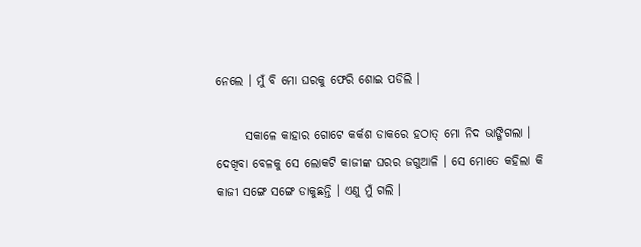ନେଲେ । ମୁଁ ବି ମୋ ଘରକୁ ଫେରି ଶୋଇ ପଡିଲି ।

      ସକାଳେ କାହାର ଗୋଟେ କର୍କଶ ଡାକରେ ହଠାତ୍ ମୋ ନିଦ ଭାଙ୍ଗିଗଲା । ଦେଖିବା ବେଳକୁ ସେ ଲୋକଟି କାଜୀଙ୍କ ଘରର ଜଗୁଆଳି । ସେ ମୋତେ କହିଲା କି କାଜୀ ସଙ୍ଗେ ସଙ୍ଗେ ଡାକୁଛନ୍ତି । ଏଣୁ ମୁଁ ଗଲି ।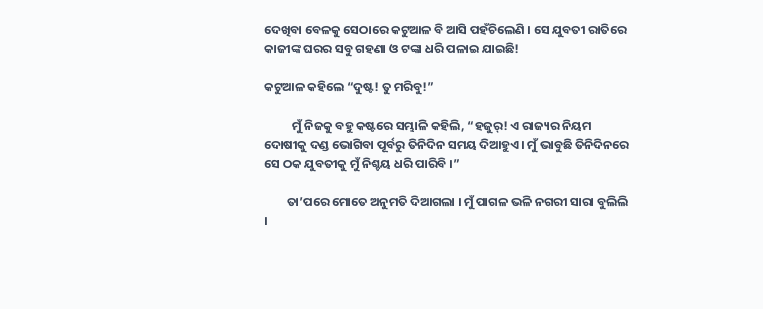ଦେଖିବା ବେଳକୁ ସେଠାରେ କଟୁଆଳ ବି ଆସି ପହଁଚିଲେଣି । ସେ ଯୁବତୀ ରାତିରେ କାଜୀଙ୍କ ଘରର ସବୁ ଗହଣା ଓ ଟଙ୍କା ଧରି ପଳାଇ ଯାଇଛି!

କଟୁଆଳ କହିଲେ “ଦୁଷ୍ଟ! ତୁ ମରିବୁ!”

          ମୁଁ ନିଜକୁ ବହୁ କଷ୍ଟରେ ସମ୍ଭାଳି କହିଲି, “ହଜୁର୍! ଏ ରାଜ୍ୟର ନିୟମ ଦୋଷୀକୁ ଦଣ୍ଡ ଭୋଗିବା ପୂର୍ବରୁ ତିନିଦିନ ସମୟ ଦିଆହୁଏ । ମୁଁ ଭାବୁଛି ତିନିଦିନରେ ସେ ଠକ ଯୁବତୀକୁ ମୁଁ ନିଶ୍ଚୟ ଧରି ପାରିବି ।”

        ତା’ପରେ ମୋତେ ଅନୁମତି ଦିଆଗଲା । ମୁଁ ପାଗଳ ଭଳି ନଗରୀ ସାରା ବୁଲିଲି ।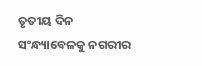ତୃତୀୟ ଦିନ ସଂନ୍ଧ୍ୟାବେଳକୁ ନଗରୀର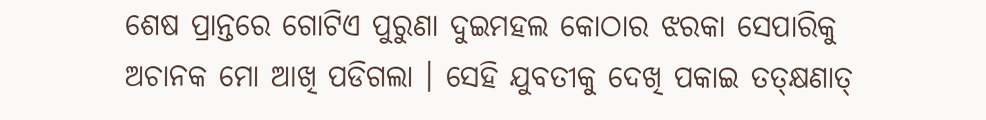ଶେଷ ପ୍ରାନ୍ତରେ ଗୋଟିଏ ପୁରୁଣା ଦୁଇମହଲ କୋଠାର ଝରକା ସେପାରିକୁ ଅଚାନକ ମୋ ଆଖି ପଡିଗଲା । ସେହି ଯୁବତୀକୁ ଦେଖି ପକାଇ ତତ୍କ୍ଷଣାତ୍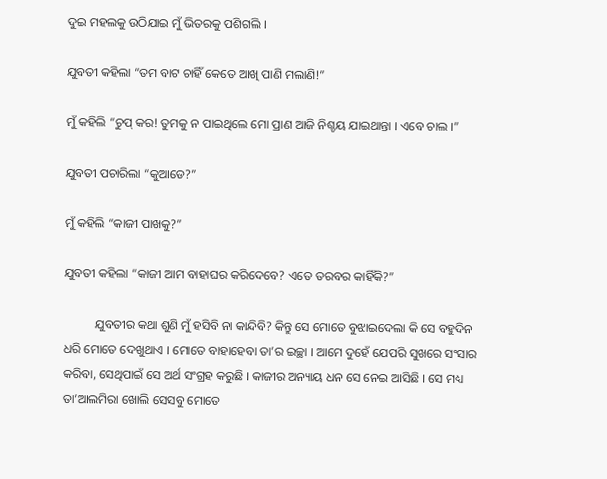ଦୁଇ ମହଲକୁ ଉଠିଯାଇ ମୁଁ ଭିତରକୁ ପଶିଗଲି ।

ଯୁବତୀ କହିଲା “ତମ ବାଟ ଚାହିଁ କେତେ ଆଖି ପାଣି ମଲାଣି!”

ମୁଁ କହିଲି “ଚୁପ୍ କର! ତୁମକୁ ନ ପାଇଥିଲେ ମୋ ପ୍ରାଣ ଆଜି ନିଶ୍ଚୟ ଯାଇଥାନ୍ତା । ଏବେ ଚାଲ ।”

ଯୁବତୀ ପଚାରିଲା “କୁଆଡେ?”

ମୁଁ କହିଲି “କାଜୀ ପାଖକୁ?”

ଯୁବତୀ କହିଲା “କାଜୀ ଆମ ବାହାଘର କରିଦେବେ? ଏତେ ତରବର କାହିଁକି?”

          ଯୁବତୀର କଥା ଶୁଣି ମୁଁ ହସିବି ନା କାନ୍ଦିବି? କିନ୍ତୁ ସେ ମୋତେ ବୁଝାଇଦେଲା କି ସେ ବହୁଦିନ ଧରି ମୋତେ ଦେଖୁଥାଏ । ମୋତେ ବାହାହେବା ତା’ର ଇଚ୍ଛା । ଆମେ ଦୁହେଁ ଯେପରି ସୁଖରେ ସଂସାର କରିବା, ସେଥିପାଇଁ ସେ ଅର୍ଥ ସଂଗ୍ରହ କରୁଛି । କାଜୀର ଅନ୍ୟାୟ ଧନ ସେ ନେଇ ଆସିଛି । ସେ ମଧ୍ୟ ତା’ଆଲମିରା ଖୋଲି ସେସବୁ ମୋତେ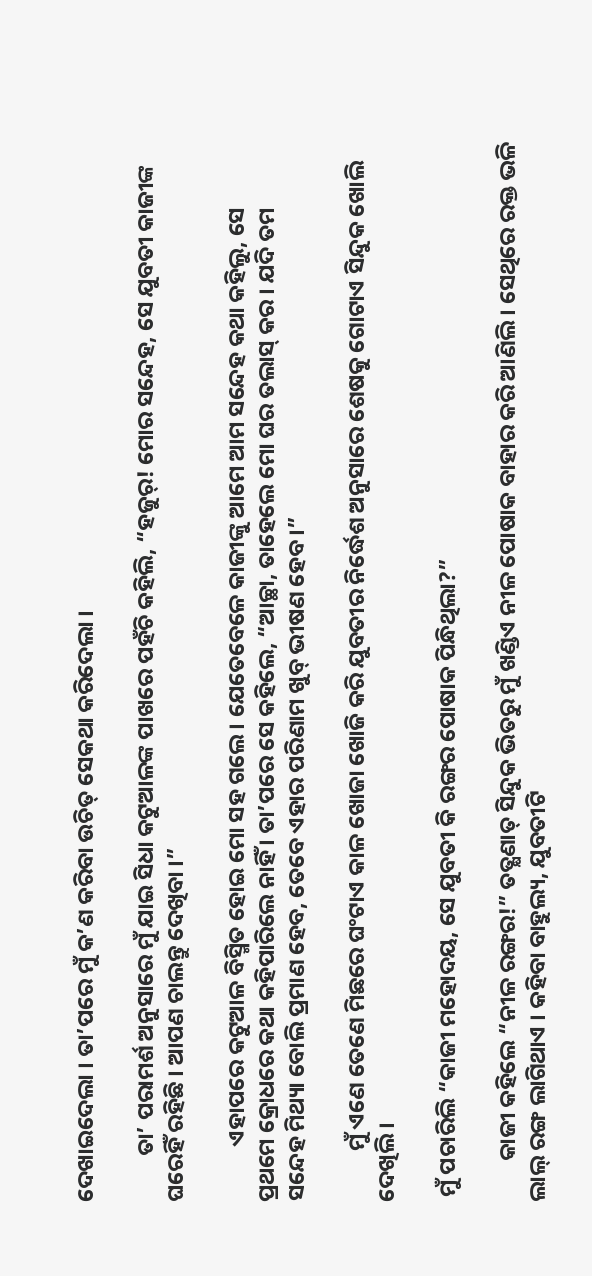ଦେଖାଇଦେଲା । ତା’ପରେ ମୁଁ କ’ଣ କରିବା ଉଚିତ୍ ସେକଥା କରିଦେଲା ।

         ତା’ ପରାମର୍ଶ ଅନୁସାରେ ମୁଁ ଯାଇ ସିଧା କଟୁଆଳଙ୍କ ପାଖରେ ପହଁଚି କହିଲି, “ହଜୁର୍! ମୋର ସନ୍ଦେହ, ସେ ଯୁବତୀ କାଜୀଙ୍କ ଘରେହିଁ ରହିଛି । ଆପଣ ଚାଲନ୍ତୁ ଦେଖିବା ।”

           ଏହାପରେ କଟୁଆଳ ବିସ୍ମିତ ହୋଇ ମୋ ସହ ଗଲେ । ଯେତେବେଳେ କାଜୀଙ୍କୁ ଆମେ ଆମ ସନ୍ଦେହ କଥା କହିଲୁ, ସେ ପ୍ରଥମେ କ୍ରୋଧରେ କଥା କହିପାରିଲେ ନାହିଁ । ତା’ପରେ ସେ କହିଲେ, “ଆଚ୍ଛା, ତାହେଲେ ମୋ ଘର ତଲାସ୍ କର । ଯଦି ତମ ସନ୍ଦେହ ମିଥ୍ୟା ବୋଲି ପ୍ରମାଣ ହେବ, ତେବେ ଏହାର ପରିଣାମ ଖୁବ୍ ଭୀଷଣ ହେବ ।”

          ମୁଁ ଏଣେ ତେଣେ ମିଛରେ ଘଂଟାଏ କାଳ ଖୋଜା ଖୋଜି କରି ଯୁବତୀର ନିର୍ଦ୍ଧେଶ ଅନୁସାରେ ଶେଷକୁ ଗୋଟାଏ ସିନ୍ଦୁକ ଖୋଲି ଦେଖିଲି ।

 ମୁଁ ପଚାରିଲି “କାଜୀ ମହୋଦୟ, ସେ ଯୁବତୀ କି ରଙ୍ଗର ପୋଷାକ ପିନ୍ଧିଥିଲା?”

        କାଜୀ କହିଲେ “ନୀଳ ରଙ୍ଗର!” ତତ୍କ୍ଷଣାତ୍ ସିନ୍ଦୁକ ଭିତରୁ ମୁଁ ଖଣ୍ଡିଏ ନୀଳ ପୋଷାକ ବାହାର କରି ଆଣିଲି । ସେଥିରେ ରକ୍ତ ଭଳି ଲାଲ୍ ରଙ୍ଗ ଲାଗିଥାଏ । କହିବା ବାହୁଲ୍ୟ, ଯୁବତୀଟି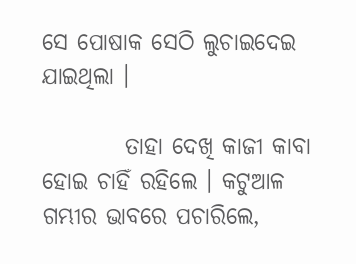ସେ ପୋଷାକ ସେଠି ଲୁଚାଇଦେଇ ଯାଇଥିଲା ।

         ତାହା ଦେଖି କାଜୀ କାବା ହୋଇ ଚାହିଁ ରହିଲେ । କଟୁଆଳ ଗମ୍ଭୀର ଭାବରେ ପଚାରିଲେ,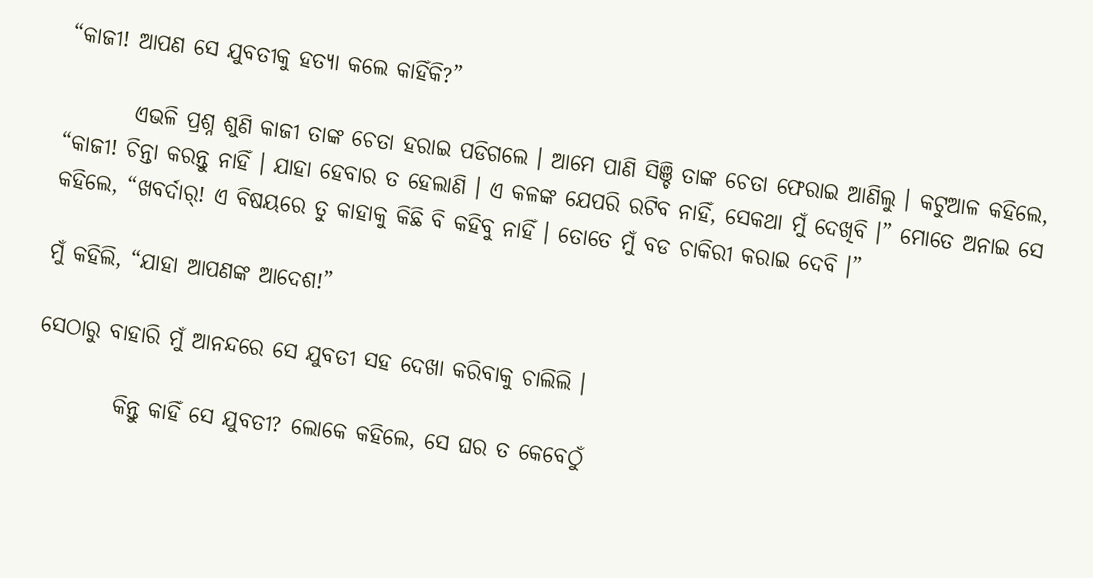“କାଜୀ! ଆପଣ ସେ ଯୁବତୀକୁ ହତ୍ୟା କଲେ କାହିଁକି?”

        ଏଭଳି ପ୍ରଶ୍ନ ଶୁଣି କାଜୀ ତାଙ୍କ ଚେତା ହରାଇ ପଡିଗଲେ । ଆମେ ପାଣି ସିଞ୍ଚି ତାଙ୍କ ଚେତା ଫେରାଇ ଆଣିଲୁ । କଟୁଆଳ କହିଲେ, “କାଜୀ! ଚିନ୍ତା କରନ୍ତୁ ନାହିଁ । ଯାହା ହେବାର ତ ହେଲାଣି । ଏ କଳଙ୍କ ଯେପରି ରଟିବ ନାହିଁ, ସେକଥା ମୁଁ ଦେଖିବି ।” ମୋତେ ଅନାଇ ସେ କହିଲେ, “ଖବର୍ଦାର୍! ଏ ବିଷୟରେ ତୁ କାହାକୁ କିଛି ବି କହିବୁ ନାହିଁ । ତୋତେ ମୁଁ ବଡ ଚାକିରୀ କରାଇ ଦେବି ।”

ମୁଁ କହିଲି, “ଯାହା ଆପଣଙ୍କ ଆଦେଶ!”

ସେଠାରୁ ବାହାରି ମୁଁ ଆନନ୍ଦରେ ସେ ଯୁବତୀ ସହ ଦେଖା କରିବାକୁ ଚାଲିଲି ।

         କିନ୍ତୁ କାହିଁ ସେ ଯୁବତୀ? ଲୋକେ କହିଲେ, ସେ ଘର ତ କେବେଠୁଁ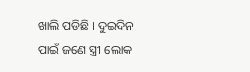ଖାଲି ପଡିଛି । ଦୁଇଦିନ ପାଇଁ ଜଣେ ସ୍ତ୍ରୀ ଲୋକ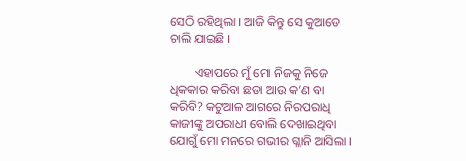ସେଠି ରହିଥିଲା । ଆଜି କିନ୍ତୁ ସେ କୁଆଡେ ଚାଲି ଯାଇଛି ।

        ଏହାପରେ ମୁଁ ମୋ ନିଜକୁ ନିଜେ ଧିକକାର କରିବା ଛଡା ଆଉ କ’ଣ ବା କରିବି? କଟୁଆଳ ଆଗରେ ନିରପରାଧି କାଜୀଙ୍କୁ ଅପରାଧୀ ବୋଲି ଦେଖାଇଥିବା ଯୋଗୁଁ ମୋ ମନରେ ଗଭୀର ଗ୍ଳାନି ଆସିଲା ।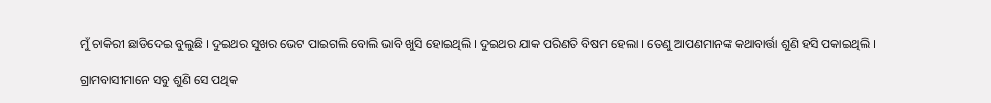ମୁଁ ଚାକିରୀ ଛାଡିଦେଇ ବୁଲୁଛି । ଦୁଇଥର ସୁଖର ଭେଟ ପାଇଗଲି ବୋଲି ଭାବି ଖୁସି ହୋଇଥିଲି । ଦୁଇଥର ଯାକ ପରିଣତି ବିଷମ ହେଲା । ତେଣୁ ଆପଣମାନଙ୍କ କଥାବାର୍ତ୍ତା ଶୁଣି ହସି ପକାଇଥିଲି ।

ଗ୍ରାମବାସୀମାନେ ସବୁ ଶୁଣି ସେ ପଥିକ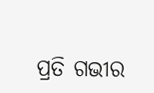ପ୍ରତି ଗଭୀର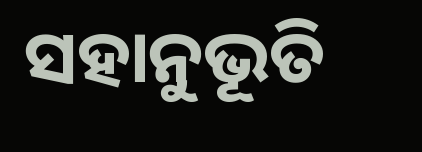ସହାନୁଭୂତି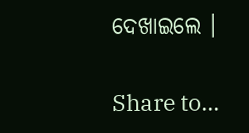ଦେଖାଇଲେ ।

Share to...